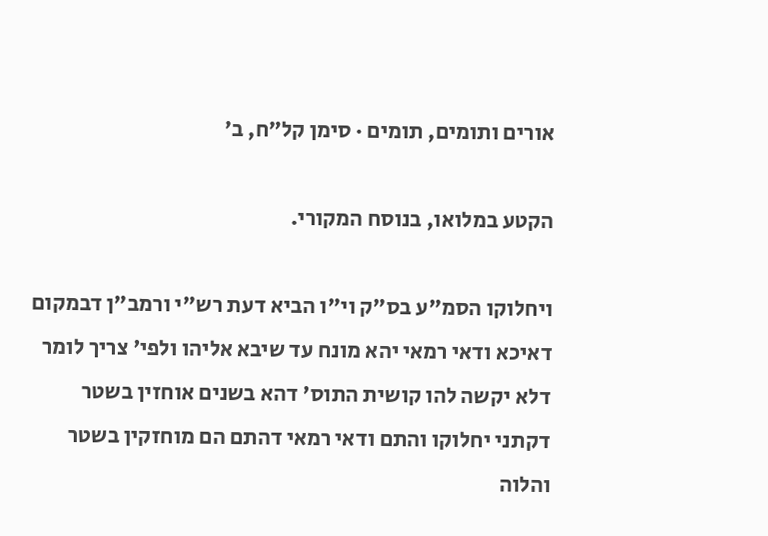אורים ותומים, תומים · סימן קל״ח, ב׳

הקטע במלואו, בנוסח המקורי.

ויחלוקו הסמ"ע בס"ק וי"ו הביא דעת רש"י ורמב"ן דבמקום דאיכא ודאי רמאי יהא מונח עד שיבא אליהו ולפי' צריך לומר דלא יקשה להו קושית התוס' דהא בשנים אוחזין בשטר דקתני יחלוקו והתם ודאי רמאי דהתם הם מוחזקין בשטר והלוה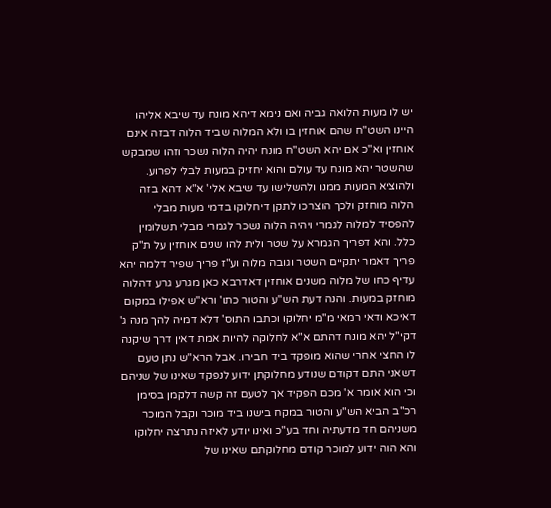יש לו מעות הלואה גביה ואם נימא דיהא מונח עד שיבא אליהו היינו השט"ח שהם אוחזין בו ולא המלוה שביד הלוה דבזה אינם אוחזין וא"כ אם יהא השט"ח מונח יהיה הלוה נשכר וזהו שמבקש שהשטר יהא מונח עד עולם והוא יחזיק במעות לבלי לפרוע. ולהוציא המעות ממנו ולהשלישו עד שיבא אלי' א"א דהא בזה הלוה מוחזק ולכך הוצרכו לתקן דיחלוקו בדמי מעות מבלי להפסיד למלוה לגמרי ויהיה הלוה נשכר לגמרי מבלי תשלומין כלל. והא דפריך הגמרא על שטר ולית להו שנים אוחזין על ת"ק פריך דאמר יתקיים השטר וגובה מלוה וע"ז פריך שפיר דלמה יהא עדיף כחו של מלוה משנים אוחזין דאדרבא כאן מגרע גרע דהלוה מוחזק במעות. והנה דעת הש"ע והטור כתו' ורא"ש אפילו במקום דאיכא ודאי רמאי מ"מ יחלוקו וכתבו התוס' דלא דמיה להך מנה ג' דקי"ל יהא מונח דהתם א"א לחלוקה להיות אמת דאין דרך שיקנה לו החצי אחרי שהוא מופקד ביד חבירו. אבל הרא"ש נתן טעם דשאני התם דקודם שנודע מחלוקתן ידוע לנפקד שאינו של שניהם וכי הוא אומר א' מכם הפקיד אך לטעם זה קשה דלקמן בסימן רכ"ב הביא הש"ע והטור במקח בישנו ביד מוכר וקבל המוכר משניהם חד מדעתיה וחד בע"כ ואינו יודע לאיזה נתרצה יחלוקו והא הוה ידוע למוכר קודם מחלוקתם שאינו של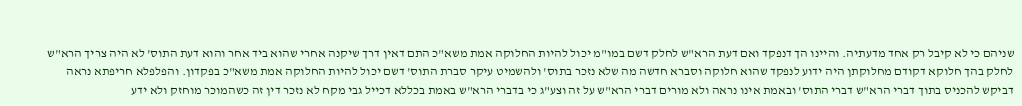שניהם כי לא קיבל רק אחד מדעתיה. והיינו הך דנפקד ואם דעת הרא"ש לחלק דשם במו"מ יכול להיות החלוקה אמת משא"כ התם דאין דרך שיקנה אחרי שהוא ביד אחר והוא דעת התוס' לא היה צריך הרא"ש לחלק בהך חלוקא דקודם מחלוקתן היה ידוע לנפקד שהוא חלוקה וסברא חדשה מה שלא נזכר בתוס' ולהשמיט עיקר סברת התוס' דשם יכול להיות החלוקה אמת משא"כ בפקדון. והפלפלא חריפתא נראה דביקש להכניס בתוך דברי הרא"ש דברי התוס' ובאמת אינו נראה ולא מורים דברי הרא"ש על זה וצע"ג כי בדברי הרא"ש באמת בכללא דכייל גבי מקח לא נזכר דין זה כשהמוכר מוחזק ולא ידע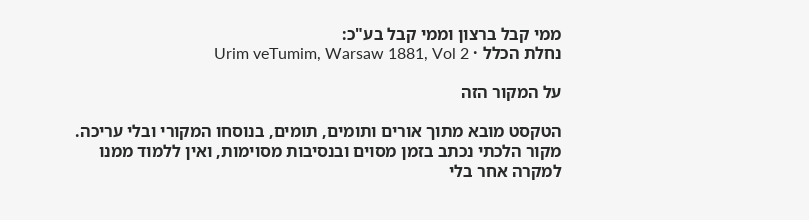ממי קבל ברצון וממי קבל בע"כ:
נחלת הכלל · Urim veTumim, Warsaw 1881, Vol 2

על המקור הזה

הטקסט מובא מתוך אורים ותומים, תומים, בנוסחו המקורי ובלי עריכה. מקור הלכתי נכתב בזמן מסוים ובנסיבות מסוימות, ואין ללמוד ממנו למקרה אחר בלי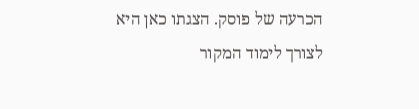הכרעה של פוסק. הצגתו כאן היא לצורך לימוד המקור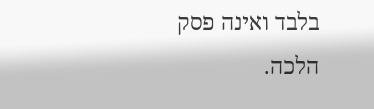בלבד ואינה פסק הלכה.